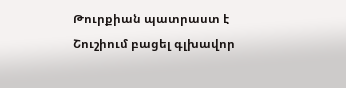Թուրքիան պատրաստ է Շուշիում բացել գլխավոր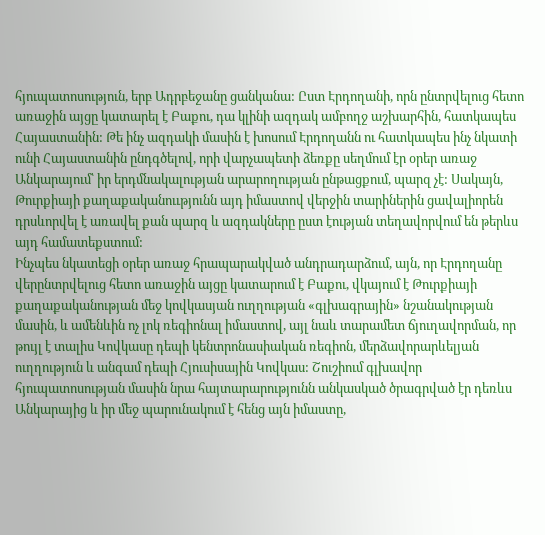հյուպատոսություն, երբ Ադրբեջանը ցանկանա: Ըստ Էրդողանի, որն ընտրվելուց հետո առաջին այցը կատարել է Բաքու, դա կլինի ազդակ ամբողջ աշխարհին, հատկապես Հայաստանին: Թե ինչ ազդակի մասին է խոսում Էրդողանն ու հատկապես ինչ նկատի ունի Հայաստանին ընդգծելով, որի վարչապետի ձեռքը սեղմում էր օրեր առաջ Անկարայում՝ իր երդմնակալության արարողության ընթացքում, պարզ չէ: Սակայն, Թուրքիայի քաղաքականոււթյունն այդ իմաստով վերջին տարիներին ցավալիորեն դրսևորվել է առավել քան պարզ և ազդակները ըստ էության տեղավորվում են թերևս այդ համատեքստում:
Ինչպես նկատեցի օրեր առաջ հրապարակված անդրադարձում, այն, որ Էրդողանը վերընտրվելուց հետո առաջին այցը կատարում է Բաքու, վկայում է Թուրքիայի քաղաքականության մեջ կովկասյան ուղղության «գլխագրային» նշանակության մասին, և ամենևին ոչ լոկ ռեգիոնալ իմաստով, այլ նաև տարամետ ճյուղավորման, որ թույլ է տալիս Կովկասը դեպի կենտրոնասիական ռեգիոն, մերձավորարևելյան ուղղություն և անգամ դեպի Հյուսիսային Կովկաս: Շուշիում գլխավոր հյուպատոսության մասին նրա հայտարարությունն անկասկած ծրագրված էր դեռևս Անկարայից և իր մեջ պարունակում է հենց այն իմաստը,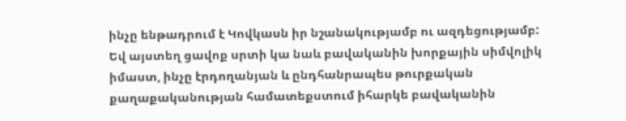ինչը ենթադրում է Կովկասն իր նշանակությամբ ու ազդեցությամբ: Եվ այստեղ ցավոք սրտի կա նաև բավականին խորքային սիմվոլիկ իմաստ, ինչը էրդողանյան և ընդհանրապես թուրքական քաղաքականության համատեքստում իհարկե բավականին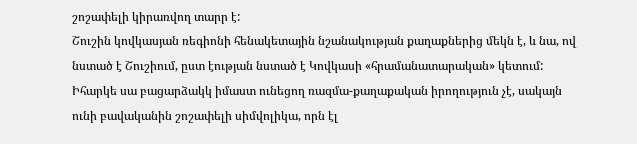շոշափելի կիրառվող տարր է:
Շուշին կովկասյան ռեգիոնի հենակետային նշանակության քաղաքներից մեկն է, և նա, ով նստած է Շուշիում, ըստ էության նստած է Կովկասի «հրամանատարական» կետում: Իհարկե սա բացարձակկ իմաստ ունեցող ռազմա-քաղաքական իրողություն չէ, սակայն ունի բավականին շոշափելի սիմվոլիկա, որն էլ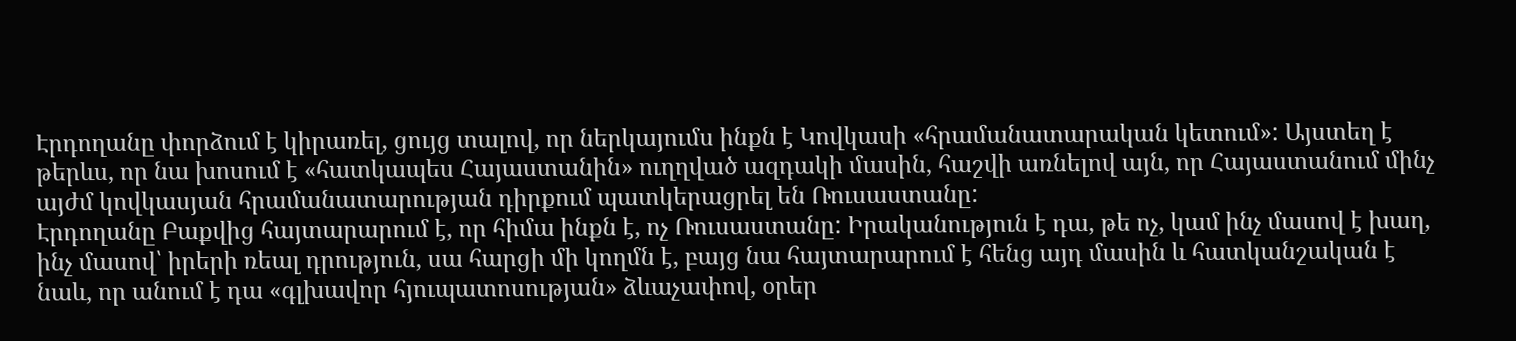Էրդողանը փորձում է կիրառել, ցույց տալով, որ ներկայումս ինքն է Կովկասի «հրամանատարական կետում»: Այստեղ է թերևս, որ նա խոսում է «հատկապես Հայաստանին» ուղղված ազդակի մասին, հաշվի առնելով այն, որ Հայաստանում մինչ այժմ կովկասյան հրամանատարության դիրքում պատկերացրել են Ռուսաստանը:
Էրդողանը Բաքվից հայտարարում է, որ հիմա ինքն է, ոչ Ռուսաստանը: Իրականություն է դա, թե ոչ, կամ ինչ մասով է խաղ, ինչ մասով՝ իրերի ռեալ դրություն, սա հարցի մի կողմն է, բայց նա հայտարարում է հենց այդ մասին և հատկանշական է նաև, որ անում է դա «գլխավոր հյուպատոսության» ձևաչափով, օրեր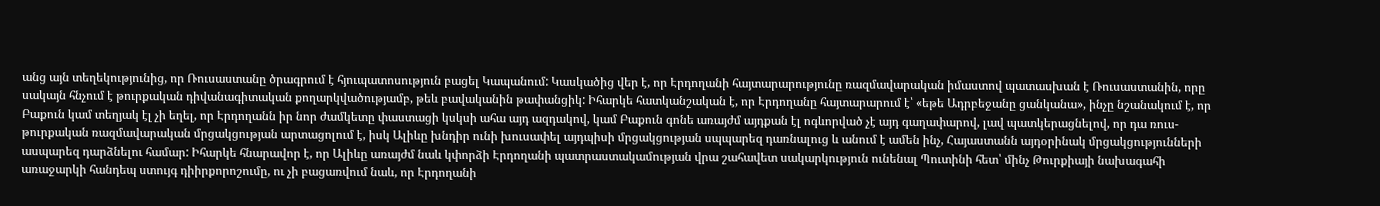անց այն տեղեկությունից, որ Ռուսաստանը ծրագրում է հյուպատոսություն բացել Կապանում: Կասկածից վեր է, որ Էրդողանի հայտարարությունը ռազմավարական իմաստով պատասխան է Ռուսաստանին, որը սակայն հնչում է թուրքական դիվանագիտական քողարկվածությամբ, թեև բավականին թափանցիկ: Իհարկե հատկանշական է, որ Էրդողանը հայտարարում է՝ «եթե Ադրբեջանը ցանկանա», ինչը նշանակում է, որ Բաքուն կամ տեղյակ էլ չի եղել, որ Էրդողանն իր նոր ժամկետը փաստացի կսկսի ահա այդ ազդակով, կամ Բաքուն գոնե առայժմ այդքան էլ ոգևորված չէ այդ գաղափարով, լավ պատկերացնելով, որ դա ռուս-թուրքական ռազմավարական մրցակցության արտացոլում է, իսկ Ալիևը խնդիր ունի խուսափել այդպիսի մրցակցության սպպարեզ դառնալուց և անում է ամեն ինչ, Հայաստանն այդօրինակ մրցակցությունների ասպարեզ դարձնելու համար: Իհարկե հնարավոր է, որ Ալիևը առայժմ նաև կփորձի Էրդողանի պատրաստակամության վրա շահավետ սակարկություն ունենալ Պուտինի հետ՝ մինչ Թուրքիայի նախագահի առաջարկի հանդեպ ստույգ դիիրքորոշումը, ու չի բացառվում նաև, որ Էրդողանի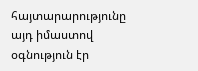հայտարարությունը այդ իմաստով օգնություն էր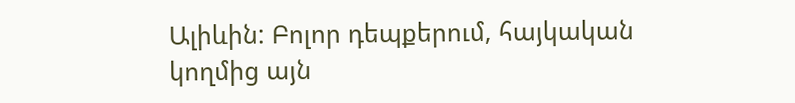Ալիևին: Բոլոր դեպքերում, հայկական կողմից այն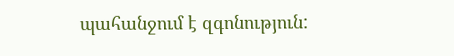պահանջում է զգոնություն: